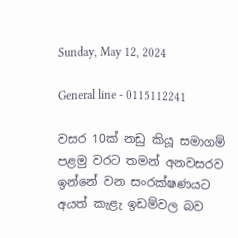Sunday, May 12, 2024

General line - 0115112241

වසර 10ක් නඩු කියූ සමාගම් පළමු වරට තමන් අනවසරව ඉන්නේ වන සංරක්ෂණයට අයත් කැළැ ඉඩම්වල බව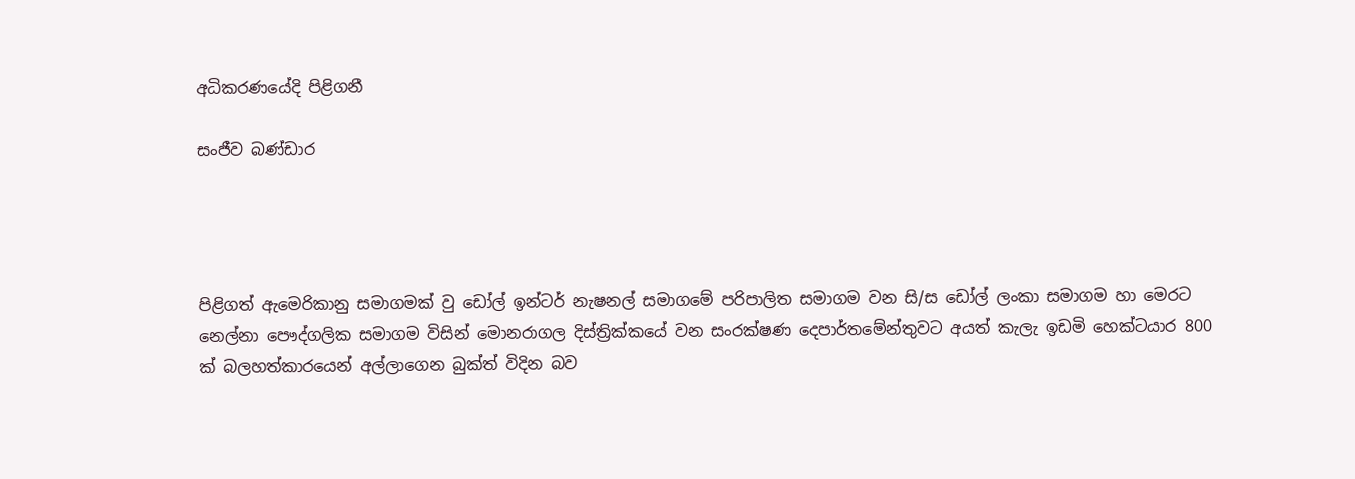අධිකරණයේදි පිළිගනී

සංජීව බණ්ඩාර




පිළිගත් ඇමෙරිකානු සමාගමක් වු ඩෝල් ඉන්ටර් නැෂනල් සමාගමේ පරිපාලිත සමාගම වන සි/ස ඩෝල් ලංකා සමාගම හා මෙරට නෙල්නා පෞද්ගලික සමාගම විසින් මොනරාගල දිස්ත්‍රික්කයේ වන සංරක්ෂණ දෙපාර්තමේන්තුවට අයත් කැලැ ඉඩමි හෙක්ටයාර 800 ක් බලහත්කාරයෙන් අල්ලාගෙන බුක්ත් විදින බව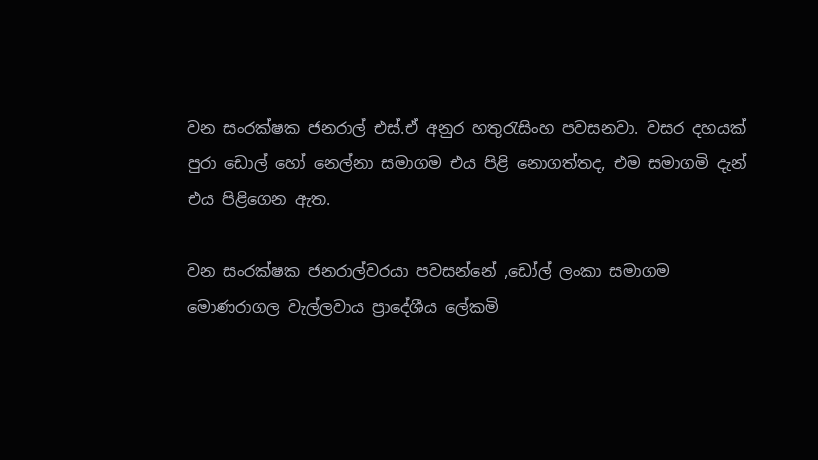වන සංරක්ෂක ජනරාල් එස්.ඒ අනුර හතුරැසිංහ පවසනවා. වසර දහයක් පුරා ඩොල් හෝ නෙල්නා සමාගම එය පිළි නොගත්තද, එම සමාගමි දැන් එය පිළිගෙන ඇත.

වන සංරක්ෂක ජනරාල්වරයා පවසන්නේ ,ඩෝල් ලංකා සමාගම මොණරාගල වැල්ලවාය ප්‍රාදේශීය ලේකමි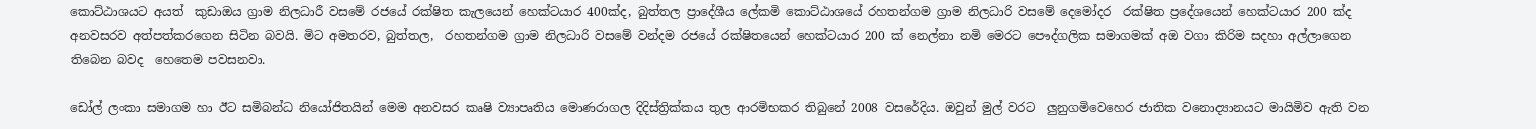කොට්ඨාශයට අයත්  කුඩාඔය ග්‍රාම නිලධාරී වසමේ රජයේ රක්ෂිත කැලයෙන් හෙක්ටයාර 400ක්ද, බුත්තල ප්‍රාදේශීය ලේකමි කොට්ඨාශයේ රහතන්ගම ග්‍රාම නිලධාරි වසමේ දෙමෝදර  රක්ෂිත ප්‍රදේශයෙන් හෙක්ටයාර 200 ක්ද  අනවසරව අත්පත්කරගෙන සිටින බවයි. මිට අමතරව, බුත්තල,  රහතන්ගම ග්‍රාම නිලධාරි වසමේ වන්දම රජයේ රක්ෂිතයෙන් හෙක්ටයාර 200 ක් නෙල්නා නමි මෙරට පෞද්ගලික සමාගමක් අඔ වගා කිරිම සදහා අල්ලාගෙන තිබෙන බවද  හෙතෙම පවසනවා.

ඩෝල් ලංකා සමාගම හා ඊට සමිබන්ධ නියෝජිතයින් මෙම අනවසර කෘෂි ව්‍යාපෘතිය මොණරාගල දිදිස්ත්‍රික්කය තුල ආරමිභකර තිබුනේ 2008 වසරේදිය. ඔවුන් මුල් වරට  ලුනුගමිවෙහෙර ජාතික වනොද්‍යානයට මායිමිව ඇති වන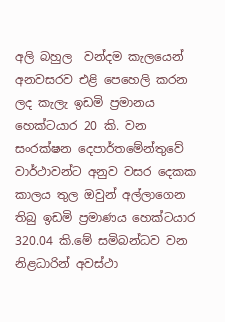අලි බහුල  වන්දම කැලයෙන් අනවසරව එළි පෙහෙලි කරන ලද කැලැ ඉඩමි ප්‍රමානය හෙක්ටයාර 20 කි. වන සංරක්ෂන දෙපාර්තමේන්තුවේ වාර්ථාවන්ට අනුව වසර දෙකක කාලය තුල ඔවුන් අල්ලාගෙන තිබු ඉඩමි ප්‍රමාණය හෙක්ටයාර 320.04 කි.මේ සමිබන්ධව වන නිළධාරින් අවස්ථා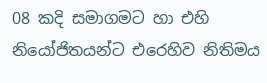08 කදි සමාගමට හා එහි නියෝජිතයන්ට එරෙහිව නිතිමය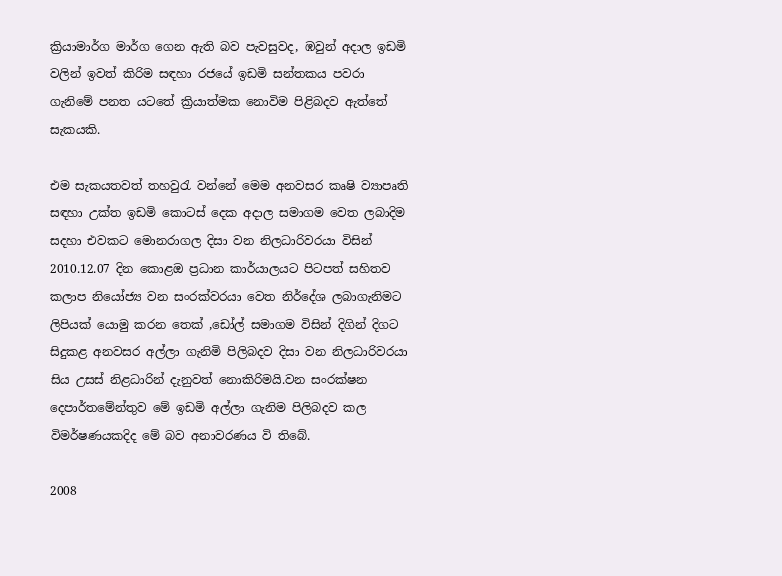ක්‍රියාමාර්ග මාර්ග ගෙන ඇති බව පැවසුවද, ඹවුන් අදාල ඉඩමි වලින් ඉවත් කිරිම සඳහා රජයේ ඉඩමි සන්තකය පවරා ගැනිමේ පනත යටතේ ක්‍රියාත්මක නොවිම පිළිබදව ඇත්තේ සැකයකි.

එම සැකයතවත් තහවුරැ වන්නේ මෙම අනවසර කෘෂි ව්‍යාපෘති සඳහා උක්ත ඉඩමි කොටස් දෙක අදාල සමාගම වෙත ලබාදිම සදහා එවකට මොනරාගල දිසා වන නිලධාරිවරයා විසින් 2010.12.07 දින කොළඔ ප්‍රධාන කාර්යාලයට පිටපත් සහිතව කලාප නියෝජ්‍ය වන සංරක්වරයා වෙත නිර්දේශ ලබාගැනිමට ලිපියක් යොමු කරන තෙක් ,ඩෝල් සමාගම විසින් දිගින් දිගට සිදුකළ අනවසර අල්ලා ගැනිමි පිලිබදව දිසා වන නිලධාරිවරයා සිය උසස් නිළධාරින් දැනුවත් නොකිරිමයි.වන සංරක්ෂන දෙපාර්තමේන්තුව මේ ඉඩමි අල්ලා ගැනිම පිලිබදව කල විමර්ෂණයකදිද මේ බව අනාවරණය වි තිබේ.

2008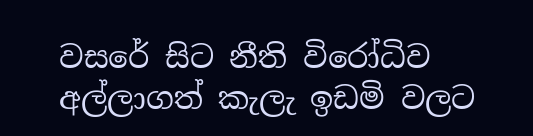වසරේ සිට නීති විරෝධිව අල්ලාගත් කැලැ ඉඩමි වලට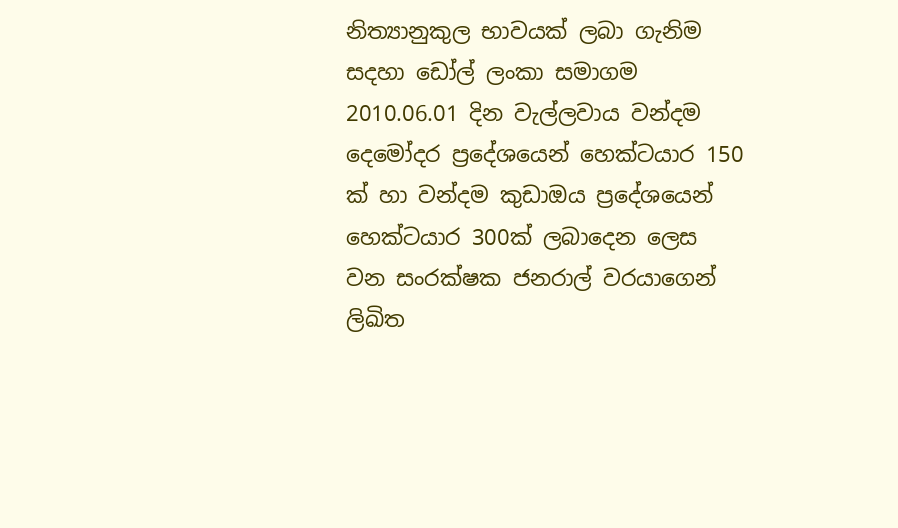නිත්‍යානුකුල භාවයක් ලබා ගැනිම සදහා ඩෝල් ලංකා සමාගම 2010.06.01 දින වැල්ලවාය වන්දම දෙමෝදර ප්‍රදේශයෙන් හෙක්ටයාර 150 ක් හා වන්දම කුඩාඔය ප්‍රදේශයෙන් හෙක්ටයාර 300ක් ලබාදෙන ලෙස වන සංරක්ෂක ජනරාල් වරයාගෙන් ලිඛිත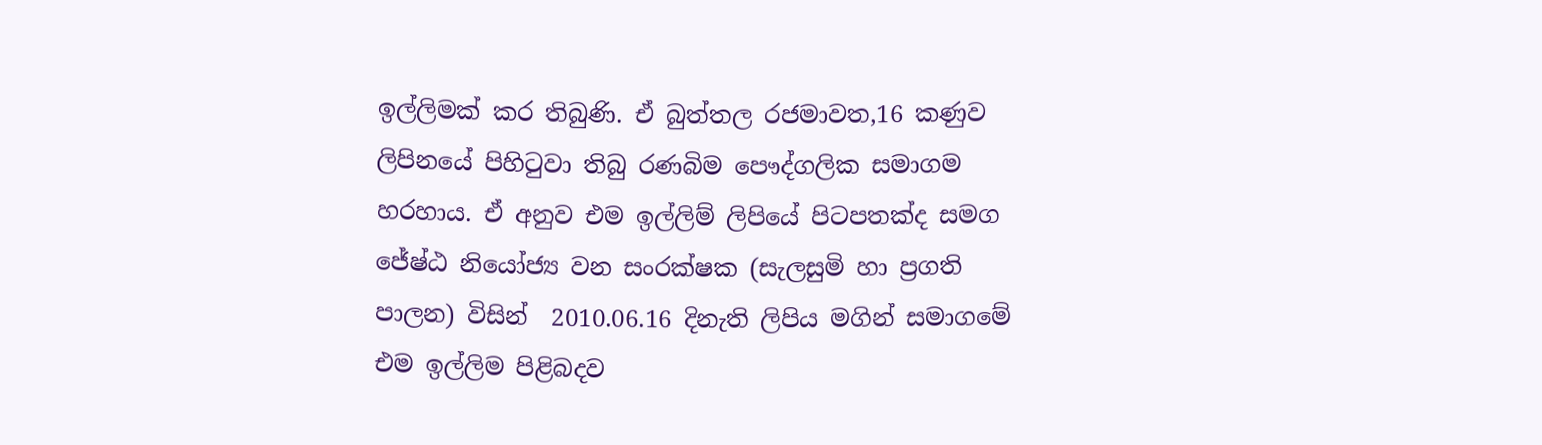ඉල්ලිමක් කර තිබුණි. ඒ බුත්තල රජමාවත,16 කණුව ලිපිනයේ පිහිටුවා තිබු රණබිම පෞද්ගලික සමාගම හරහාය. ඒ අනුව එම ඉල්ලිම් ලිපියේ පිටපතක්ද සමග ජේෂ්ඨ නියෝජ්‍ය වන සංරක්ෂක (සැලසුමි හා ප්‍රගති පාලන) විසින්  2010.06.16 දිනැති ලිපිය මගින් සමාගමේ එම ඉල්ලිම පිළිබදව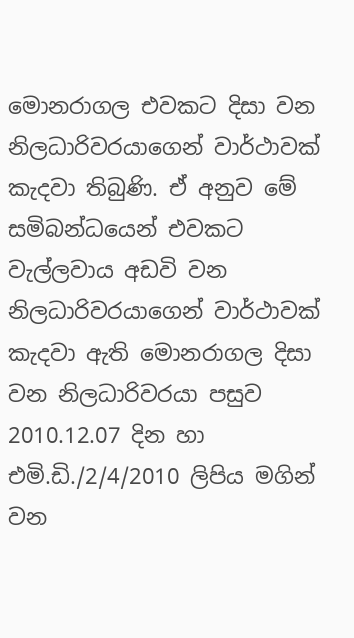මොනරාගල එවකට දිසා වන නිලධාරිවරයාගෙන් වාර්ථාවක් කැදවා තිබුණි. ඒ අනුව මේ සමිබන්ධයෙන් එවකට වැල්ලවාය අඩවි වන නිලධාරිවරයාගෙන් වාර්ථාවක් කැදවා ඇති මොනරාගල දිසා වන නිලධාරිවරයා පසුව 2010.12.07 දින හා එමි.ඩි./2/4/2010 ලිපිය මගින් වන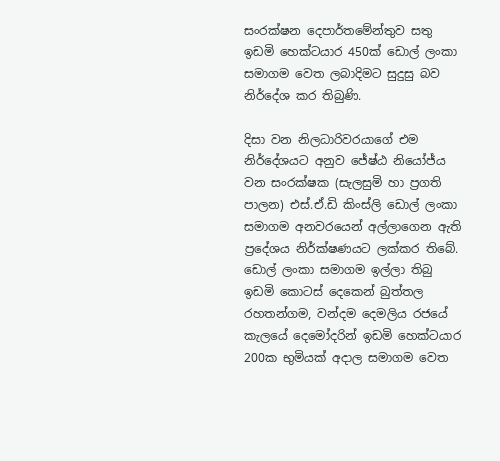සංරක්ෂන දෙපාර්තමේන්තුව සතු ඉඩමි හෙක්ටයාර 450ක් ඩොල් ලංකා සමාගම වෙත ලබාදිමට සුදුසු බව නිර්දේශ කර තිබුණි.

දිසා වන නිලධාරිවරයාගේ එම නිර්දේශයට අනුව ජේෂ්ඨ නියෝජ්ය  වන සංරක්ෂක (සැලසුමි හා ප්‍රගති පාලන) එස්.ඒ.ඩි කිංස්ලි ඩොල් ලංකා සමාගම අනවරයෙන් අල්ලාගෙන ඇති ප්‍රදේශය නිර්ක්ෂණයට ලක්කර තිබේ. ඩොල් ලංකා සමාගම ඉල්ලා තිබු ඉඩමි කොටස් දෙකෙන් බුත්තල රහතන්ගම, වන්දම දෙමලිය රජයේ කැලයේ දෙමෝදරින් ඉඩමි හෙක්ටයාර 200ක භුමියක් අදාල සමාගම වෙත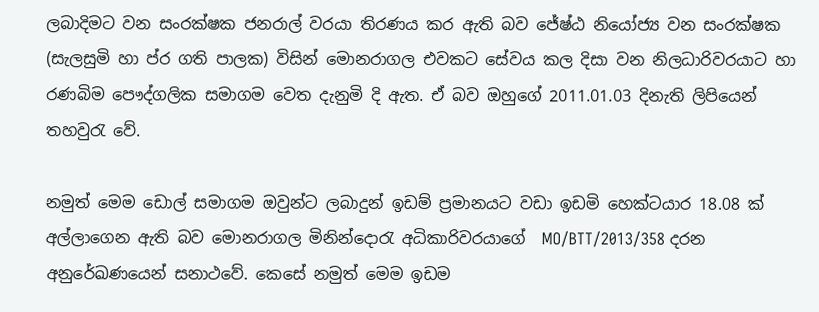ලබාදිමට වන සංරක්ෂක ජනරාල් වරයා තිරණය කර ඇති බව ජේෂ්ඨ නියෝජ්‍ය වන සංරක්ෂක (සැලසුමි හා ප්ර ගති පාලක) විසින් මොනරාගල එවකට සේවය කල දිසා වන නිලධාරිවරයාට හා රණබිම පෞද්ගලික සමාගම වෙත දැනුමි දි ඇත. ඒ බව ඔහුගේ 2011.01.03 දිනැති ලිපියෙන් තහවුරැ වේ.

නමුත් මෙම ඩොල් සමාගම ඔවුන්ට ලබාදුන් ඉඩම් ප්‍රමානයට වඩා ඉඩමි හෙක්ටයාර 18.08 ක් අල්ලාගෙන ඇති බව මොනරාගල මිනින්දොරැ අධිකාරිවරයාගේ  MO/BTT/2013/358 දරන අනුරේඛණයෙන් සනාථවේ. කෙසේ නමුත් මෙම ඉඩම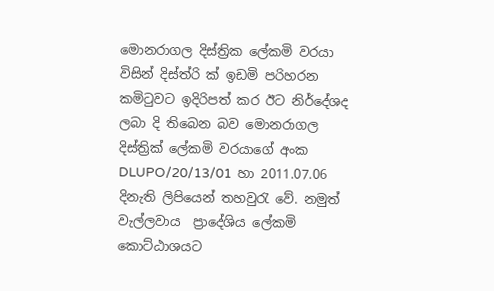මොනරාගල දිස්ත්‍රික ලේකමි වරයා විසින් දිස්ත්රි ක් ඉඩමි පරිහරන කමිටුවට ඉදිරිපත් කර ඊට නිර්දේශද ලබා දි තිබෙන බව මොනරාගල දිස්ත්‍රික් ලේකමි වරයාගේ අංක DLUPO/20/13/01  හා 2011.07.06 දිනැති ලිපියෙන් තහවුරැ වේ. නමුත් වැල්ලවාය  ප්‍රාදේශිය ලේකමි කොට්ඨාශයට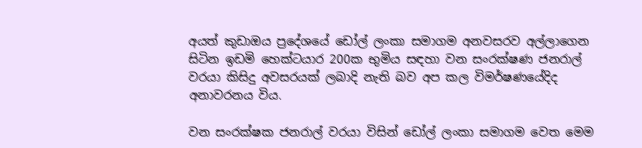අයත් කුඩාඔය ප්‍රදේශයේ ඩෝල් ලංකා සමාගම අනවසරව අල්ලාගෙන සිටින ඉඩමි හෙක්ටයාර 200ක භුමිය සඳහා වන සංරක්ෂණ ජනරාල් වරයා කිසිදු අවසරයක් ලබාදි නැති බව අප කල විමර්ෂණයේදිද අනාවරනය විය.

වන සංරක්ෂක ජනරාල් වරයා විසින් ඩෝල් ලංකා සමාගම වෙත මෙම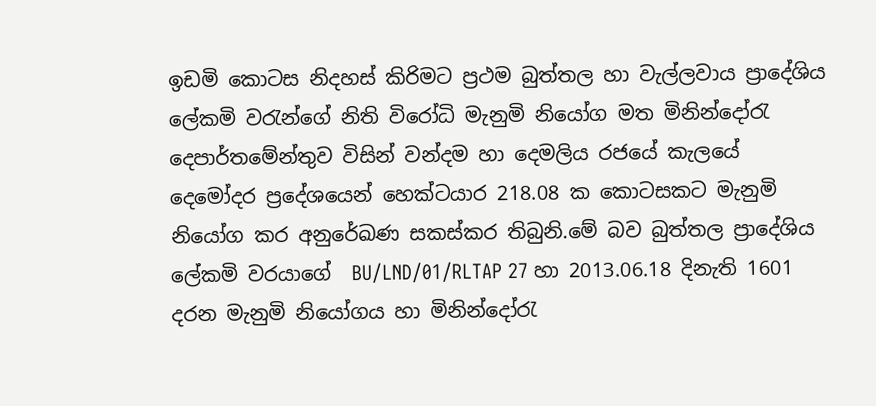ඉඩමි කොටස නිදහස් කිරිමට ප්‍රථම බුත්තල හා වැල්ලවාය ප්‍රාදේශිය ලේකමි වරැන්ගේ නිති විරෝධි මැනුමි නියෝග මත මිනින්දෝරැ දෙපාර්තමේන්තුව විසින් වන්දම හා දෙමලිය රජයේ කැලයේ දෙමෝදර ප්‍රදේශයෙන් හෙක්ටයාර 218.08 ක කොටසකට මැනුමි නියෝග කර අනුරේඛණ සකස්කර තිබුනි.මේ බව බුත්තල ප්‍රාදේශිය ලේකමි වරයාගේ  BU/LND/01/RLTAP 27 හා 2013.06.18 දිනැති 1601 දරන මැනුමි නියෝගය හා මිනින්දෝරැ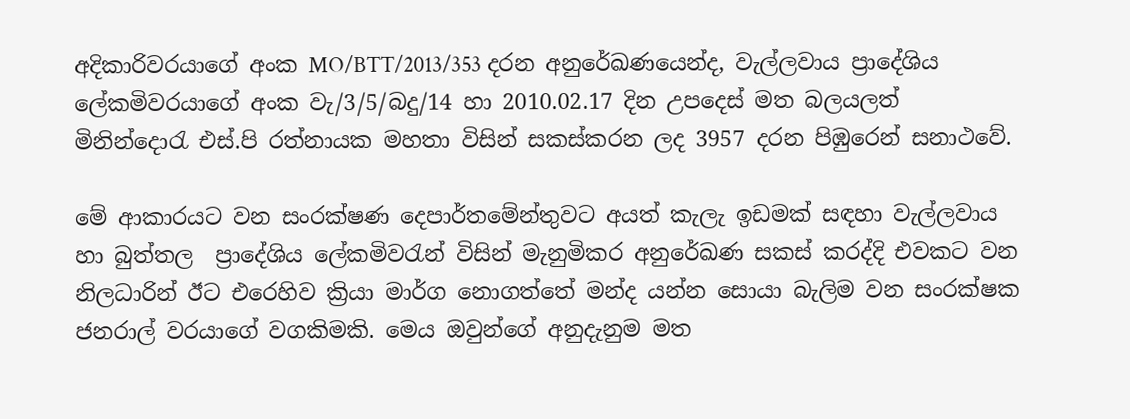අදිකාරිවරයාගේ අංක MO/BTT/2013/353 දරන අනුරේඛණයෙන්ද, වැල්ලවාය ප්‍රාදේශිය ලේකමිවරයාගේ අංක වැ/3/5/බදු/14 හා 2010.02.17 දින උපදෙස් මත බලයලත් මිනින්දොරැ එස්.පි රත්නායක මහතා විසින් සකස්කරන ලද 3957 දරන පිඹුරෙන් සනාථවේ.

මේ ආකාරයට වන සංරක්ෂණ දෙපාර්තමේන්තුවට අයත් කැලැ ඉඩමක් සඳහා වැල්ලවාය හා බුත්තල  ප්‍රාදේශිය ලේකමිවරැන් විසින් මැනුමිකර අනුරේඛණ සකස් කරද්දි එවකට වන නිලධාරින් ඊට එරෙහිව ක්‍රියා මාර්ග නොගත්තේ මන්ද යන්න සොයා බැලිම වන සංරක්ෂක ජනරාල් වරයාගේ වගකිමකි. මෙය ඔවුන්ගේ අනුදැනුම මත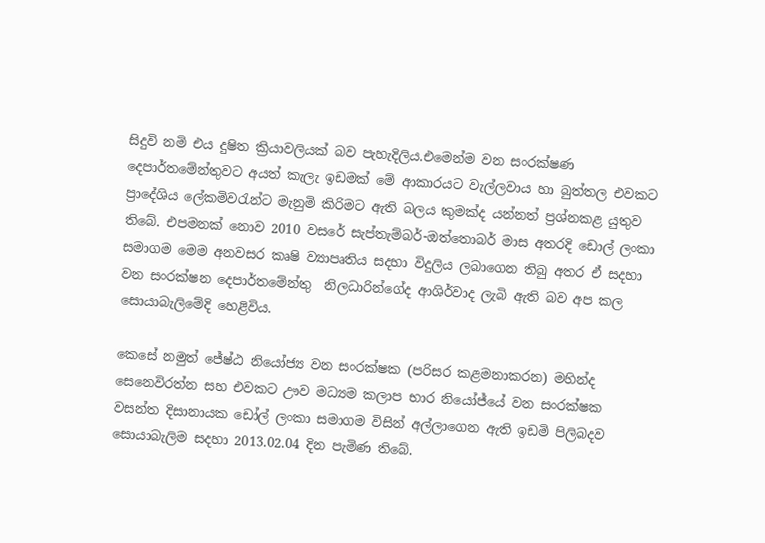සිදුවි නමි එය දුෂිත ක්‍රියාවලියක් බව පැහැදිලිය.එමෙන්ම වන සංරක්ෂණ දෙපාර්තමේන්තුවට අයත් කැලැ ඉඩමක් මේ ආකාරයට වැල්ලවාය හා බුත්තල එවකට ප්‍රාදේශිය ලේකමිවරැන්ට මැනුමි කිරිමට ඇති බලය කුමක්ද යන්නත් ප්‍රශ්නකළ යුතුව තිබේ. එපමනක් නොව 2010 වසරේ සැප්තැම්බර්-ඔත්තොබර් මාස අතරදි ඩොල් ලංකා සමාගම මෙම අනවසර කෘෂි ව්‍යාපෘතිය සදහා විදුලිය ලබාගෙන තිබු අතර ඒ සදහා වන සංරක්ෂන දෙපාර්තමේන්තු  නිලධාරින්ගේද ආශිර්වාද ලැබි ඇති බව අප කල සොයාබැලිමේදි හෙළිවිය.

කෙසේ නමුත් ජේෂ්ඨ නියෝජ්‍ය වන සංරක්ෂක (පරිසර කළමනාකරන) මහින්ද සෙනෙවිරත්න සහ එවකට ඌව මධ්‍යම කලාප භාර නියෝජ්යේ වන සංරක්ෂක වසන්ත දිසානායක ඩෝල් ලංකා සමාගම විසින් අල්ලාගෙන ඇති ඉඩමි පිලිබදව සොයාබැලිම සදහා 2013.02.04 දින පැමිණ තිබේ.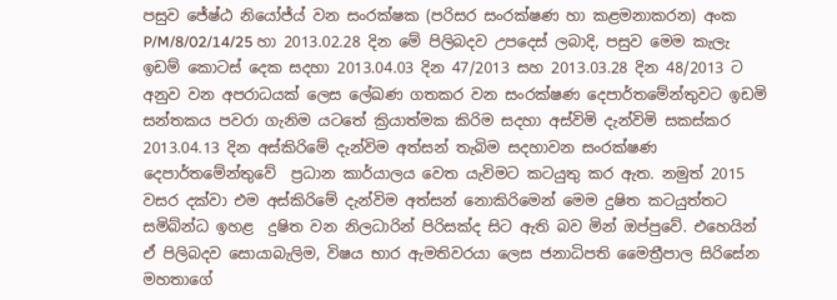පසුව ජේෂ්ඨ නියෝජ්ය් වන සංරක්ෂක (පරිසර සංරක්ෂණ හා කළමනාකරන) අංක P/M/8/02/14/25 හා 2013.02.28 දින මේ පිලිබදව උපදෙස් ලබාදි, පසුව මෙම කැලැ ඉඩම් කොටස් දෙක සදහා 2013.04.03 දින 47/2013 සහ 2013.03.28 දින 48/2013 ට අනුව වන අපරාධයක් ලෙස ලේඛණ ගතකර වන සංරක්ෂණ දෙපාර්තමේන්තුවට ඉඩමි සන්තකය පවරා ගැනිම යටතේ ක්‍රියාත්මක කිරිම සදහා අස්විමි දැන්විමි සකස්කර 2013.04.13 දින අස්කිරිමේ දැන්විම අත්සන් තැබිම සදහාවන සංරක්ෂණ දෙපාර්තමේන්තුවේ  ප්‍රධාන කාර්යාලය වෙත යැවිමට කටයුතු කර ඇත. නමුත් 2015 වසර දක්වා එම අස්කිරිමේ දැන්විම අත්සන් නොකිරිමෙන් මෙම දුෂිත කටයුත්තට සමිබ්න්ධ ඉහළ  දුෂිත වන නිලධාරින් පිරිසක්ද සිට ඇති බව මින් ඔප්පුවේ. එහෙයින් ඒ පිලිබදව සොයාබැලිම, විෂය භාර ඇමතිවරයා ලෙස ජනාධිපති මෛත්‍රීපාල සිරිසේන මහතාගේ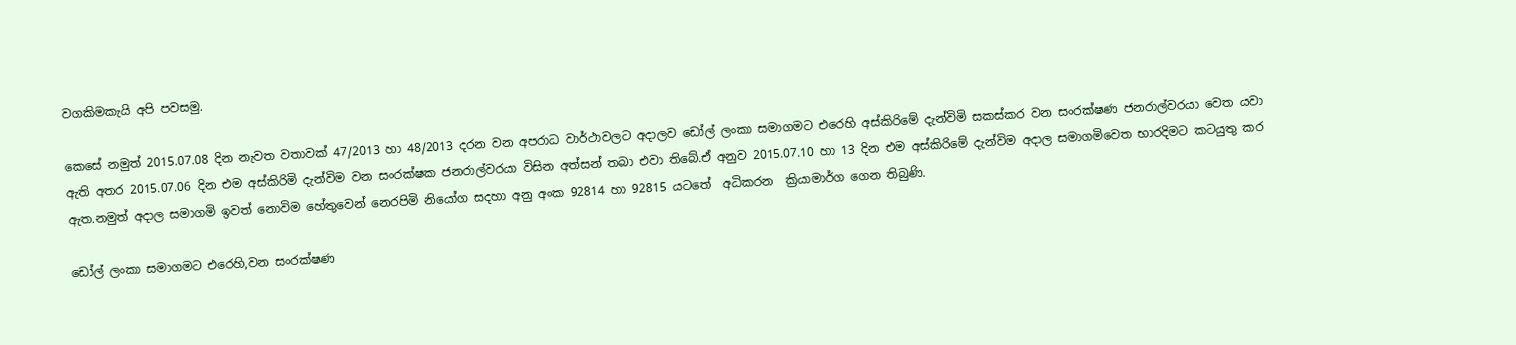වගකිමකැයි අපි පවසමු.

කෙසේ නමුත් 2015.07.08 දින නැවත වතාවක් 47/2013 හා 48/2013 දරන වන අපරාධ වාර්ථාවලට අදාලව ඩෝල් ලංකා සමාගමට එරෙහි අස්කිරිමේ දැන්විමි සකස්කර වන සංරක්ෂණ ජනරාල්වරයා වෙත යවා ඇති අතර 2015.07.06 දින එම අස්කිරිමි දැන්විම වන සංරක්ෂක ජනරාල්වරයා විසින අත්සන් තබා එවා තිබේ.ඒ අනුව 2015.07.10 හා 13 දින එම අස්කිරිමේ දැන්විම අදාල සමාගමිවෙත භාරදිමට කටයුතු කර ඇත.නමුත් අදාල සමාගමි ඉවත් නොවිම හේතුවෙන් නෙරපිමි නියෝග සදහා අනු අංක 92814 හා 92815 යටතේ  අධිකරන  ක්‍රියාමාර්ග ගෙන තිබුණි.

ඩෝල් ලංකා සමාගමට එරෙහි,වන සංරක්ෂණ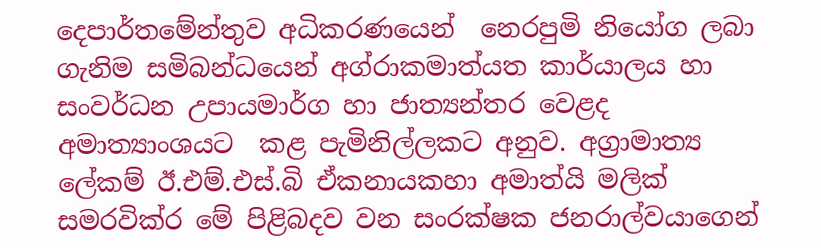දෙපාර්තමේන්තුව අධිකරණයෙන්  නෙරපුමි නියෝග ලබා ගැනිම සමිබන්ධයෙන් අග්රාකමාත්යත කාර්යාලය හා සංවර්ධන උපායමාර්ග හා ජාත්‍යන්තර වෙළද අමාත්‍යාංශයට  කළ පැමිනිල්ලකට අනුව. අග්‍රාමාත්‍ය ලේකම් ඊ.එම්.එස්.බි ඒකනායකහා අමාත්යි මලික් සමරවික්ර මේ පිළිබදව වන සංරක්ෂක ජනරාල්වයාගෙන්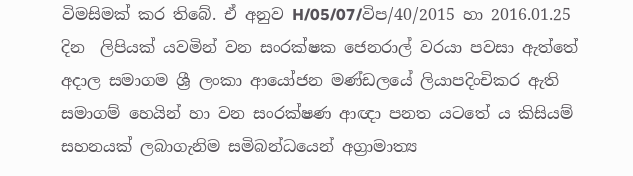විමසිමක් කර තිබේ. ඒ අනුව H/05/07/විප/40/2015 හා 2016.01.25 දින  ලිපියක් යවමින් වන සංරක්ෂක ජෙනරාල් වරයා පවසා ඇත්තේ අදාල සමාගම ශ්‍රී ලංකා ආයෝජන මණ්ඩලයේ ලියාපදිංචිකර ඇති සමාගම් හෙයින් හා වන සංරක්ෂණ ආඥා පනත යටතේ ය කිසියම් සහනයක් ලබාගැනිම සමිබන්ධයෙන් අග්‍රාමාත්‍ය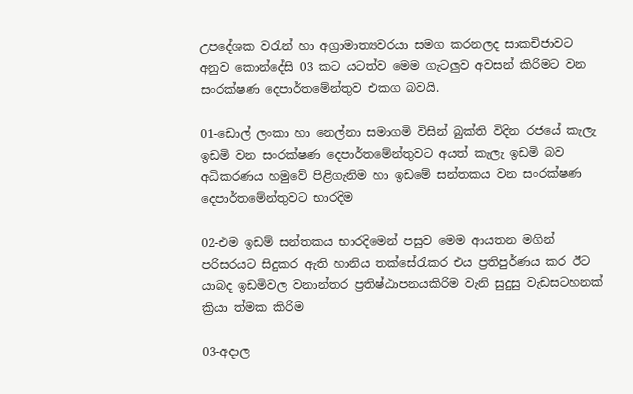උපදේශක වරැන් හා අග්‍රාමාත්‍යවරයා සමග කරනලද සාකචිජාවට අනුව කොන්දේසි 03 කට යටත්ව මෙම ගැටලුව අවසන් කිරිමට වන සංරක්ෂණ දෙපාර්තමේන්තුව එකග බවයි.

01-ඩොල් ලංකා හා නෙල්නා සමාගමි විසින් බුක්ති විදින රජයේ කැලැ ඉඩමි වන සංරක්ෂණ දෙපාර්තමේන්තුවට අයත් කැලැ ඉඩමි බව අධිකරණය හමුවේ පිළිගැනිම හා ඉඩමේ සන්තකය වන සංරක්ෂණ දෙපාර්තමේන්තුවට භාරදිම

02-එම ඉඩම් සන්තකය භාරදිමෙන් පසුව මෙම ආයතන මගින් පරිසරයට සිදුකර ඇති හානිය තක්සේරැකර එය ප්‍රතිපුර්ණය කර ඊට යාබද ඉඩමිවල වනාන්තර ප්‍රතිෂ්ඨාපනයකිරිම වැනි සුදුසු වැඩසටහනක්  ක්‍රියා ත්මක කිරිම

03-අදාල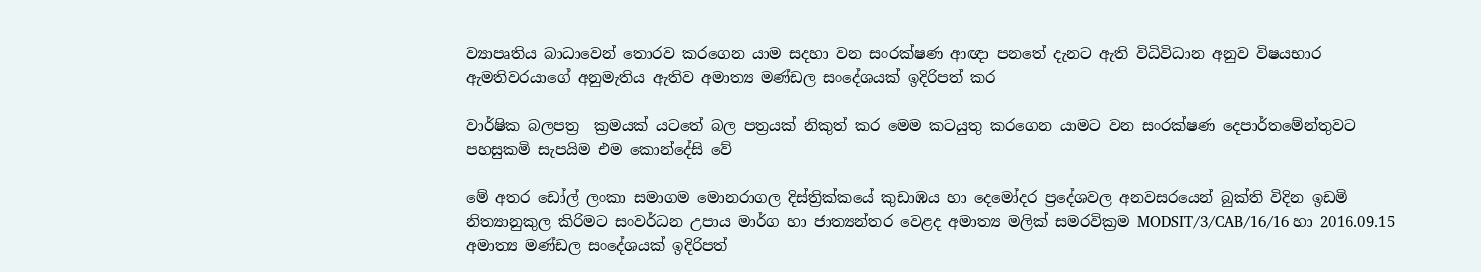ව්‍යාපෘතිය බාධාවෙන් තොරව කරගෙන යාම සදහා වන සංරක්ෂණ ආඥා පනතේ දැනට ඇති විධිවිධාන අනුව විෂයභාර ඇමතිවරයාගේ අනුමැතිය ඇතිව අමාත්‍ය මණ්ඩල සංදේශයක් ඉදිරිපත් කර

වාර්ෂික බලපත්‍ර  ක්‍රමයක් යටතේ බල පත්‍රයක් නිකුත් කර මෙම කටයුතු කරගෙන යාමට වන සංරක්ෂණ දෙපාර්තමේන්තුවට පහසුකමි සැපයිම එම කොන්දේසි වේ

මේ අතර ඩෝල් ලංකා සමාගම මොනරාගල දිස්ත්‍රික්කයේ කුඩාඹය හා දෙමෝදර ප්‍රදේශවල අනවසරයෙන් බුක්ති විදින ඉඩමි නිත්‍යානුකුල කිරිමට සංවර්ධන උපාය මාර්ග හා ජාත්‍යන්තර වෙළද අමාත්‍ය මලික් සමරවික්‍රම MODSIT/3/CAB/16/16 හා 2016.09.15 අමාත්‍ය මණ්ඩල සංදේශයක් ඉදිරිපත්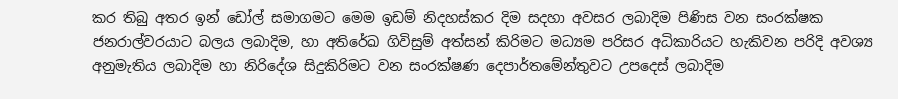කර තිබු අතර ඉන් ඩෝල් සමාගමට මෙම ඉඩම් නිදහස්කර දිම සදහා අවසර ලබාදිම පිණිස වන සංරක්ෂක ජනරාල්වරයාට බලය ලබාදිම, හා අතිරේඛ ගිවිසුම් අත්සන් කිරිමට මධ්‍යම පරිසර අධිකාරියට හැකිවන පරිදි අවශ්‍ය අනුමැතිය ලබාදිම හා නිරිදේශ සිදුකිරිමට වන සංරක්ෂණ දෙපාර්තමේන්තුවට උපදෙස් ලබාදිම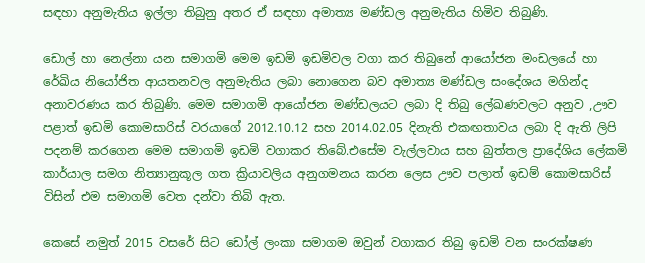සඳහා අනුමැතිය ඉල්ලා තිබුනු අතර ඒ සඳහා අමාත්‍ය මණ්ඩල අනුමැතිය හිමිව තිබුණි.

ඩොල් හා නෙල්නා යන සමාගමි මෙම ඉඩමි ඉඩමිවල වගා කර තිබුනේ ආයෝජන මංඩලයේ හා රේඛිය නියෝජිත ආයතනවල අනුමැතිය ලබා නොගෙන බව අමාත්‍ය මණ්ඩල සංදේශය මගින්ද අනාවරණය කර තිබුණි. මෙම සමාගමි ආයෝජන මණ්ඩලයට ලබා දි තිබු ලේඛණවලට අනුව ,ඌව පළාත් ඉඩමි කොමසාරිස් වරයාගේ 2012.10.12 සහ 2014.02.05 දිනැති එකඟතාවය ලබා දි ඇති ලිපි පදනම් කරගෙන මෙම සමාගමි ඉඩමි වගාකර තිබේ.එසේම වැල්ලවාය සහ බුත්තල ප්‍රාදේශිය ලේකමි කාර්යාල සමග නිත්‍යානුකූල ගත ක්‍රියාවලිය අනුගමනය කරන ලෙස ඌව පලාත් ඉඩම් කොමසාරිස් විසින් එම සමාගමි වෙත දන්වා තිබි ඇත.

කෙසේ නමුත් 2015 වසරේ සිට ඩෝල් ලංකා සමාගම ඔවුන් වගාකර තිබු ඉඩමි වන සංරක්ෂණ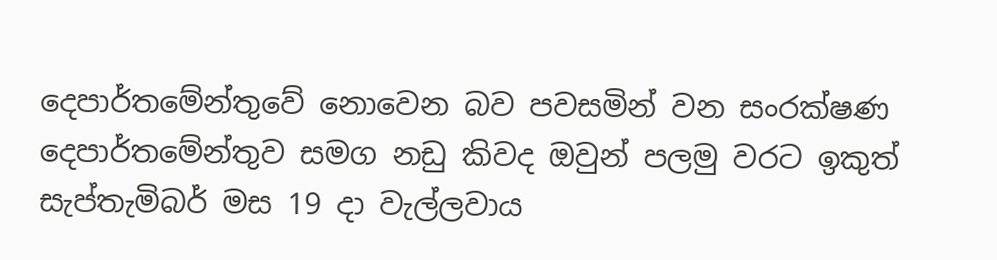දෙපාර්තමේන්තුවේ නොවෙන බව පවසමින් වන සංරක්ෂණ දෙපාර්තමේන්තුව සමග නඩු කිවද ඔවුන් පලමු වරට ඉකුත් සැප්තැමිබර් මස 19 දා වැල්ලවාය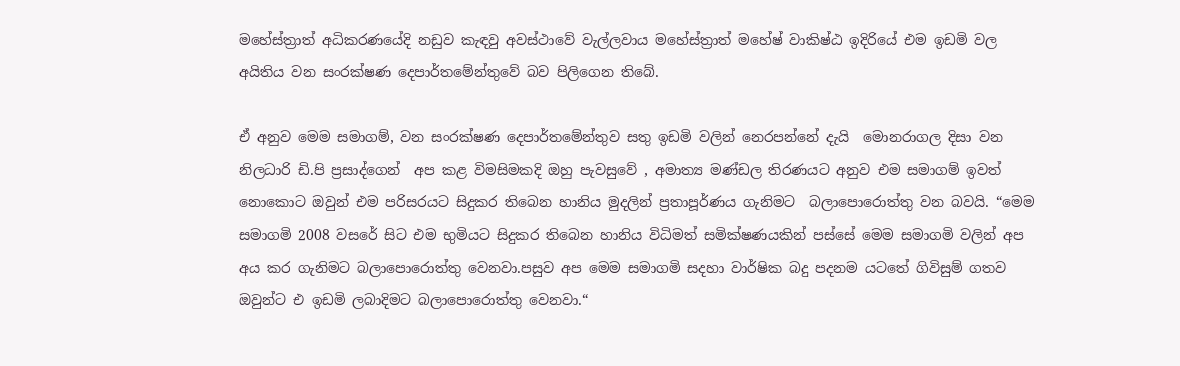මහේස්ත්‍රාත් අධිකරණයේදි නඩුව කැඳවු අවස්ථාවේ වැල්ලවාය මහේස්ත්‍රාත් මහේෂ් වාකිෂ්ඨ ඉදිරියේ එම ඉඩමි වල අයිතිය වන සංරක්ෂණ දෙපාර්තමේන්තුවේ බව පිලිගෙන තිබේ.

ඒ අනුව මෙම සමාගම්, වන සංරක්ෂණ දෙපාර්තමේන්තුව සතු ඉඩමි වලින් නෙරපන්නේ දැයි  මොනරාගල දිසා වන නිලධාරි ඩි.පි ප්‍රසාද්ගෙන්  අප කළ විමසිමකදි ඔහු පැවසුවේ , අමාත්‍ය මණ්ඩල තිරණයට අනුව එම සමාගම් ඉවත් නොකොට ඔවුන් එම පරිසරයට සිදුකර තිබෙන හානිය මුදලින් ප්‍රතාපූර්ණය ගැනිමට  බලාපොරොත්තු වන බවයි. “මෙම සමාගමි 2008 වසරේ සිට එම භුමියට සිදුකර තිබෙන හානිය විධිමත් සමික්ෂණයකින් පස්සේ මෙම සමාගමි වලින් අප අය කර ගැනිමට බලාපොරොත්තු වෙනවා.පසුව අප මෙම සමාගමි සදහා වාර්ෂික බදු පදනම යටතේ ගිවිසුම් ගතව ඔවුන්ට එ ඉඩමි ලබාදිමට බලාපොරොත්තු වෙනවා.“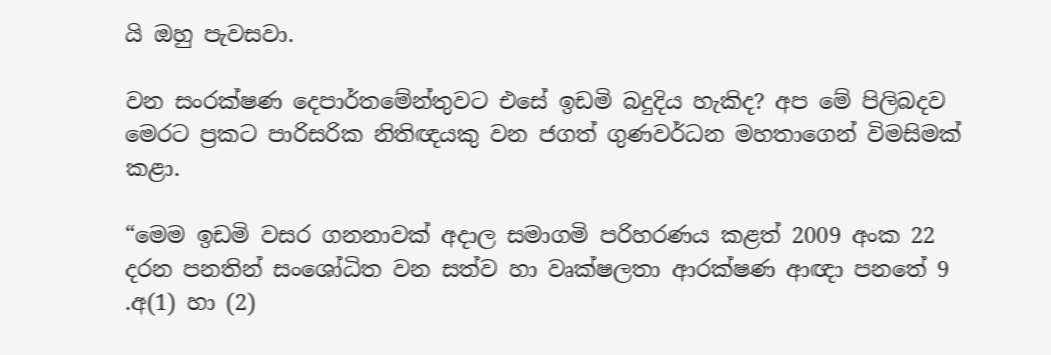යි ඔහු පැවසවා.

වන සංරක්ෂණ දෙපාර්තමේන්තුවට එසේ ඉඩමි බදුදිය හැකිද? අප මේ පිලිබදව  මෙරට ප්‍රකට පාරිසරික නිතිඥයකු වන ජගත් ගුණවර්ධන මහතාගෙන් විමසිමක් කළා.

“මෙම ඉඩමි වසර ගනනාවක් අදාල සමාගමි පරිහරණය කළත් 2009 අංක 22 දරන පනතින් සංශෝධිත වන සත්ව හා වෘක්ෂලතා ආරක්ෂණ ආඥා පනතේ 9 .අ(1) හා (2)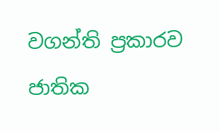වගන්ති ප්‍රකාරව ජාතික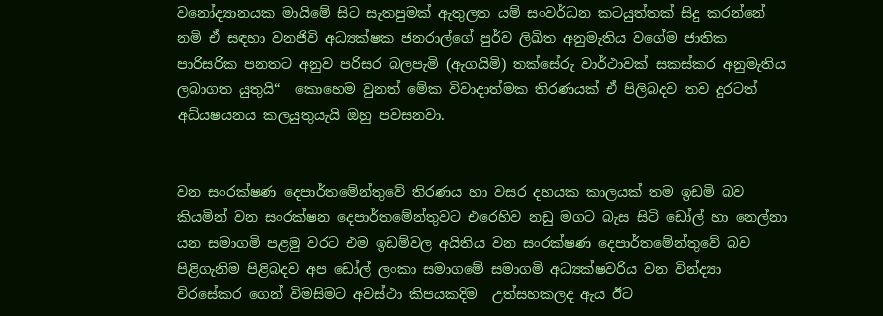වනෝද්‍යානයක මායිමේ සිට සැතපුමක් ඇතුලත යම් සංවර්ධන කටයුත්තක් සිදු කරන්නේ නමි ඒ සඳහා වනජිවි අධ්‍යක්ෂක ජනරාල්ගේ පුර්ව ලිඛිත අනුමැතිය වගේම ජාතික පාරිසරික පනතට අනුව පරිසර බලපැමි (ඇගයිමි) තක්සේරු වාර්ථාවක් සකස්කර අනුමැතිය ලබාගත යුතුයි“  කොහෙම වුනත් මේක විවාදාත්මක තිරණයක් ඒ පිලිබදව තව දුරටත් අධ්යෂයනය කලයුතුයැයි ඔහු පවසනවා.


වන සංරක්ෂණ දෙපාර්තමේන්තුවේ තිරණය හා වසර දහයක කාලයක් තම ඉඩමි බව කියමින් වන සංරක්ෂන දෙපාර්තමේන්තුවට එරෙහිව නඩු මගට බැස සිටි ඩෝල් හා නෙල්නා යන සමාගමි පළමු වරට එම ඉඩම්වල අයිතිය වන සංරක්ෂණ දෙපාර්තමේන්තුවේ බව පිළිගැනිම පිළිබදව අප ඩෝල් ලංකා සමාගමේ සමාගමි අධ්‍යක්ෂවරිය වන වින්ද්‍යා විරසේකර ගෙන් විමසිමට අවස්ථා කිපයකදිම  උත්සහකලද ඇය ඊට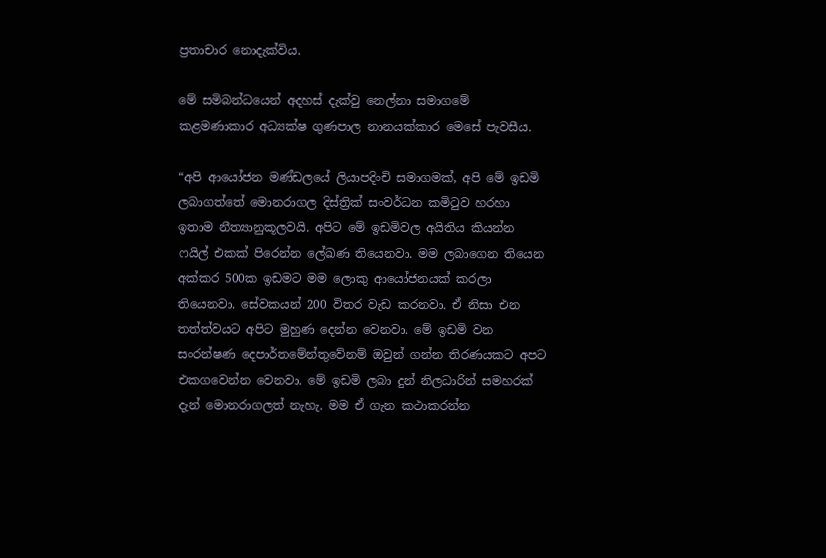ප්‍රතාචාර නොදැක්විය.

මේ සමිබන්ධයෙන් අදහස් දැක්වු නෙල්නා සමාගමේ කළමණාකාර අධ්‍යක්ෂ ගුණපාල නානයක්කාර මෙසේ පැවසීය.

“අපි ආයෝජන මණ්ඩලයේ ලියාපදිංචි සමාගමක්, අපි මේ ඉඩමි ලබාගත්තේ මොනරාගල දිස්ත්‍රික් සංවර්ධන කමිටුව හරහා  ඉතාම නීත්‍යානුකූලවයි. අපිට මේ ඉඩමිවල අයිතිය කියන්න ෆයිල් එකක් පිරෙන්න ලේඛණ තියෙනවා. මම ලබාගෙන තියෙන අක්කර 500ක ඉඩමට මම ලොකු ආයෝජනයක් කරලා තියෙනවා. සේවකයන් 200 විතර වැඩ කරනවා. ඒ නිසා එන තත්ත්වයට අපිට මුහුණ දෙන්න වෙනවා. මේ ඉඩමි වන සංරන්ෂණ දෙපාර්තමේන්තුවේනම් ඔවුන් ගන්න තිරණයකට අපට එකගවෙන්න වෙනවා. මේ ඉඩමි ලබා දුන් නිලධාරින් සමහරක් දැන් මොනරාගලත් නැහැ. මම ඒ ගැන කථාකරන්න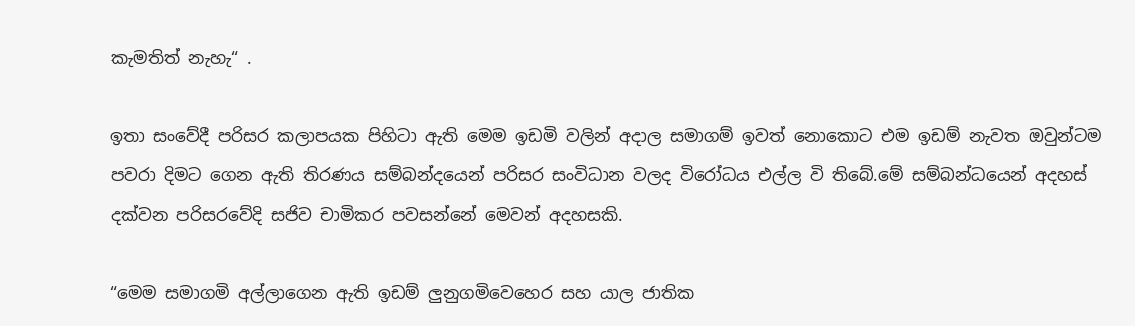කැමතිත් නැහැ“ .

ඉතා සංවේදී පරිසර කලාපයක පිහිටා ඇති මෙම ඉඩමි වලින් අදාල සමාගම් ඉවත් නොකොට එම ඉඩම් නැවත ඔවුන්ටම පවරා දිමට ගෙන ඇති තිරණය සම්බන්දයෙන් පරිසර සංවිධාන වලද විරෝධය එල්ල වි තිබේ.මේ සම්බන්ධයෙන් අදහස් දක්වන පරිසරවේදි සජිව චාමිකර පවසන්නේ මෙවන් අදහසකි.

“මෙම සමාගමි අල්ලාගෙන ඇති ඉඩම් ලුනුගමිවෙහෙර සහ යාල ජාතික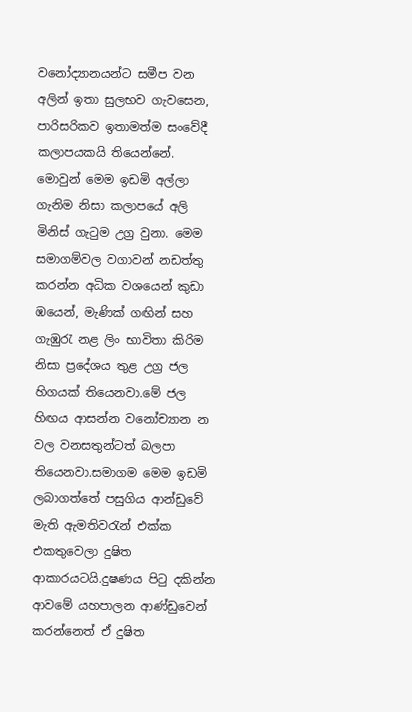වනෝද්‍යානයන්ට සමීප වන අලින් ඉතා සුලභව ගැවසෙන, පාරිසරිකව ඉතාමත්ම සංවේදී  කලාපයකයි තියෙන්නේ. මොවුන් මෙම ඉඩමි අල්ලා ගැනිම නිසා කලාපයේ අලි මිනිස් ගැටුම උග්‍ර වුනා. මෙම සමාගම්වල වගාවන් නඩත්තු කරන්න අධික වශයෙන් කුඩා ඹයෙන්, මැණික් ගඟින් සහ ගැඹුරැ නළ ලිං භාවිතා කිරිම නිසා ප්‍රදේශය තුළ උග්‍ර ජල හිගයක් තියෙනවා.මේ ජල හිඟය ආසන්න වනෝච්‍යාන න වල වනසතුන්ටත් බලපා තියෙනවා.සමාගම මෙම ඉඩමි ලබාගත්තේ පසුගිය ආන්ඩුවේ මැති ඇමතිවරැන් එක්ක එකතුවෙලා දුෂිත ආකාරයටයි.දුෂණය පිටු දකින්න ආවමේ යහපාලන ආණ්ඩුවෙන් කරන්නෙත් ඒ දුෂිත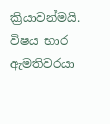ක්‍රියාවන්මයි. විෂය භාර ඇමතිවරයා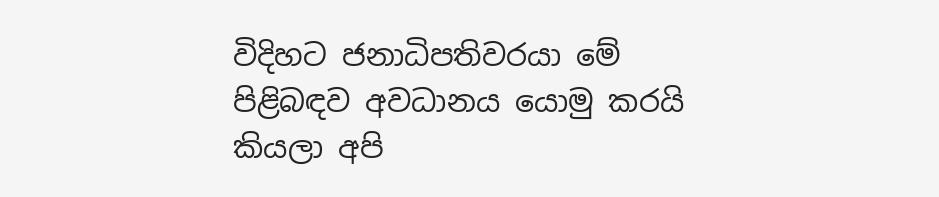විදිහට ජනාධිපතිවරයා මේ පිළිබඳව අවධානය යොමු කරයි කියලා අපි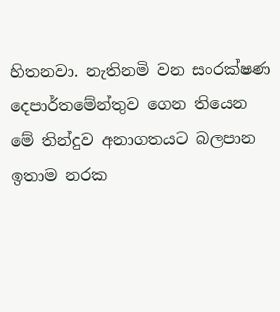හිතනවා. නැතිනමි වන සංරක්ෂණ දෙපාර්තමේන්තුව ගෙන තියෙන මේ තින්දුව අනාගතයට බලපාන ඉතාම නරක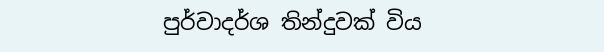පුර්වාදර්ශ තින්දුවක් විය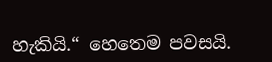හැකියි.“ හෙතෙම පවසයි.